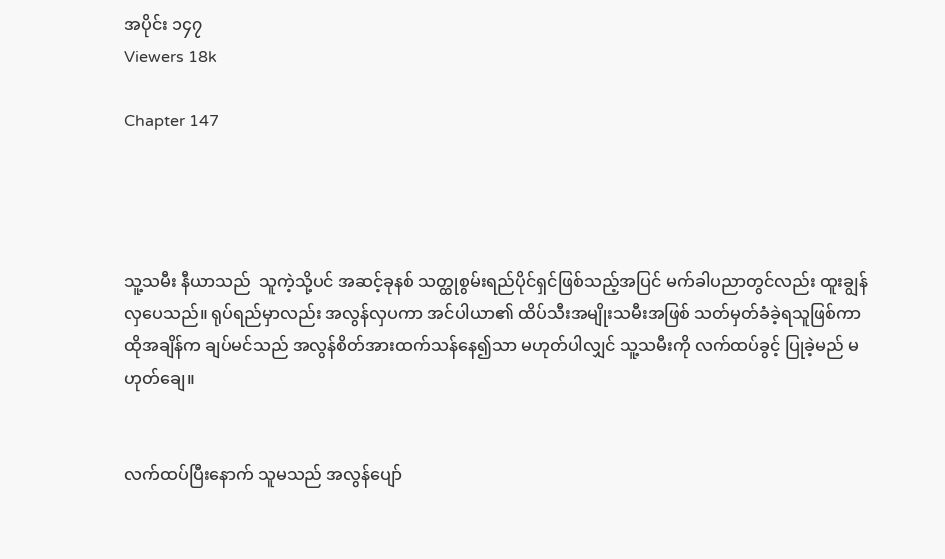အပိုင်း ၁၄၇
Viewers 18k

Chapter 147




သူ့သမီး နီယာသည်  သူကဲ့သို့ပင် အဆင့်ခုနစ် သတ္ထုစွမ်းရည်ပိုင်ရှင်ဖြစ်သည့်အပြင် မက်ခါပညာတွင်လည်း ထူးချွန်လှပေသည်။ ရုပ်ရည်မှာလည်း အလွန်လှပကာ အင်ပါယာ၏ ထိပ်သီးအမျိုးသမီးအဖြစ် သတ်မှတ်ခံခဲ့ရသူဖြစ်ကာ ထိုအချိန်က ချပ်မင်သည် အလွန်စိတ်အားထက်သန်နေ၍သာ မဟုတ်ပါလျှင် သူ့သမီးကို လက်ထပ်ခွင့် ပြုခဲ့မည် မဟုတ်ချေ။


လက်ထပ်ပြီးနောက် သူမသည် အလွန်ပျော်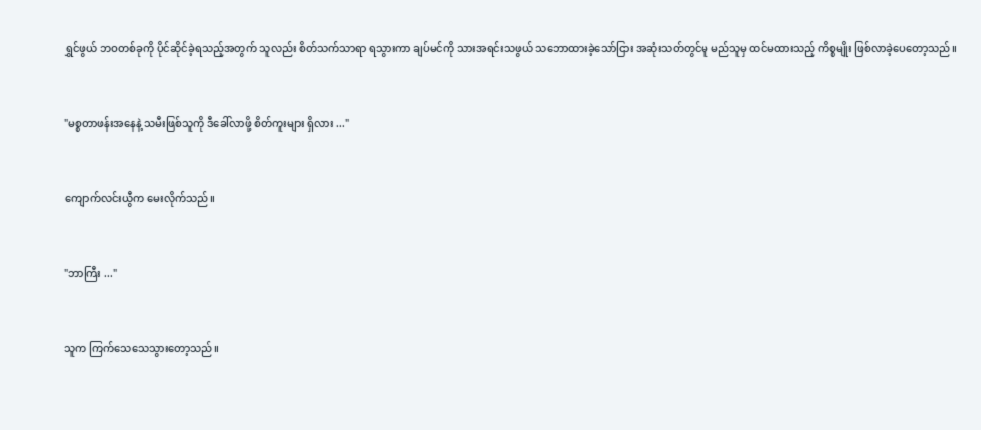ရွှင်ဖွယ် ဘဝတစ်ခုကို ပိုင်ဆိုင်ခဲ့ရသည့်အတွက် သူလည်း စိတ်သက်သာရာ ရသွားကာ ချပ်မင်ကို သားအရင်းသဖွယ် သဘောထားခဲ့သော်ငြား အဆုံးသတ်တွင်မူ မည်သူမှ ထင်မထားသည့် ကိစ္စမျိုး ဖြစ်လာခဲ့ပေတော့သည်။


"မစ္စတာဖန်းအနေနဲ့ သမီးဖြစ်သူကို ဒီခေါ်လာဖို့ စိတ်ကူးများ ရှိလား ..."


ကျောက်လင်းယွီက မေးလိုက်သည်။


"ဘာကြီး ..."


သူက ကြက်သေသေသွားတော့သည်။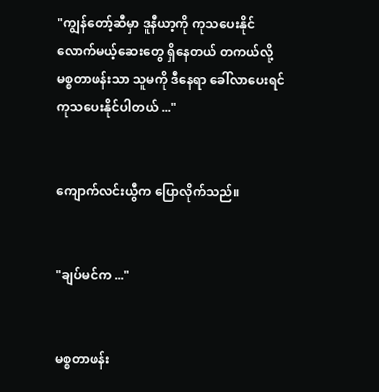"ကျွန်တော့်ဆီမှာ ဒူနီယာ့ကို ကုသပေးနိုင်လောက်မယ့်ဆေးတွေ ရှိနေတယ် တကယ်လို့ မစ္စတာဖန်းသာ သူမကို ဒီနေရာ ခေါ်လာပေးရင် ကုသပေးနိုင်ပါတယ် ..."


ကျောက်လင်းယွီက ပြောလိုက်သည်။


"ချပ်မင်က ..."


မစ္စတာဖန်း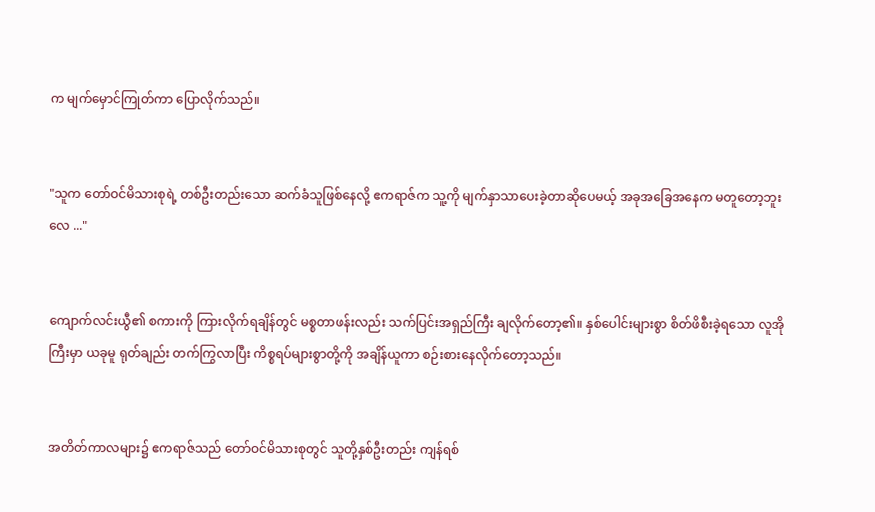က မျက်မှောင်ကြုတ်ကာ ပြောလိုက်သည်။


"သူက တော်ဝင်မိသားစုရဲ့ တစ်ဦးတည်းသော ဆက်ခံသူဖြစ်နေလို့ ဧကရာဇ်က သူ့ကို မျက်နှာသာပေးခဲ့တာဆိုပေမယ့် အခုအခြေအနေက မတူတော့ဘူးလေ ..."


ကျောက်လင်းယွီ၏ စကားကို ကြားလိုက်ရချိန်တွင် မစ္စတာဖန်းလည်း သက်ပြင်းအရှည်ကြီး ချလိုက်တော့၏။ နှစ်ပေါင်းများစွာ စိတ်ဖိစီးခဲ့ရသော လူအိုကြီးမှာ ယခုမူ ရုတ်ချည်း တက်ကြွလာပြီး ကိစ္စရပ်များစွာတို့ကို အချိန်ယူကာ စဉ်းစားနေလိုက်တော့သည်။


အတိတ်ကာလများ၌ ဧကရာဇ်သည် တော်ဝင်မိသားစုတွင် သူတို့နှစ်ဦးတည်း ကျန်ရစ်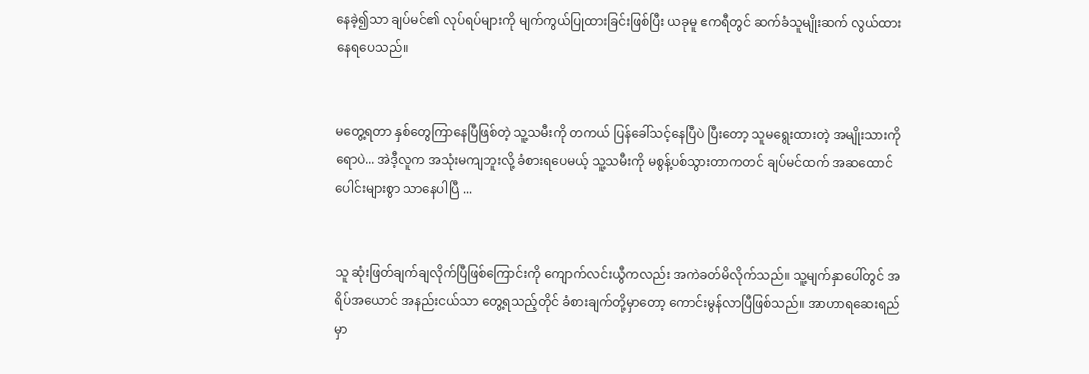နေခဲ့၍သာ ချပ်မင်၏ လုပ်ရပ်များကို မျက်ကွယ်ပြုထားခြင်းဖြစ်ပြီး ယခုမူ ဧကရီတွင် ဆက်ခံသူမျိုးဆက် လွယ်ထားနေရပေသည်။


မတွေ့ရတာ နှစ်တွေကြာနေပြီဖြစ်တဲ့ သူ့သမီးကို တကယ် ပြန်ခေါ်သင့်နေပြီပဲ ပြီးတော့ သူမရွေးထားတဲ့ အမျိုးသားကိုရောပဲ... အဲဒီ့လူက အသုံးမကျဘူးလို့ ခံစားရပေမယ့် သူ့သမီးကို မစွန့်ပစ်သွားတာကတင် ချပ်မင်ထက် အဆထောင်ပေါင်းများစွာ သာနေပါပြီ ...


သူ ဆုံးဖြတ်ချက်ချလိုက်ပြီဖြစ်ကြောင်းကို ကျောက်လင်းယွီကလည်း အကဲခတ်မိလိုက်သည်။ သူ့မျက်နှာပေါ်တွင် အရိပ်အယောင် အနည်းငယ်သာ တွေ့ရသည့်တိုင် ခံစားချက်တို့မှာတော့ ကောင်းမွန်လာပြီဖြစ်သည်။ အာဟာရဆေးရည်မှာ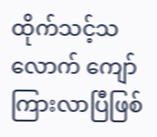ထိုက်သင့်သလောက် ကျော်ကြားလာပြီဖြစ်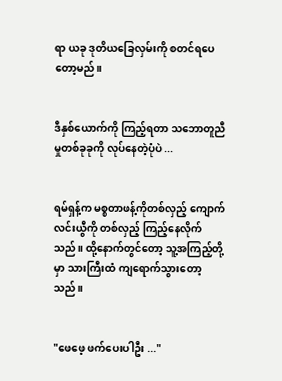ရာ ယခု ဒုတိယခြေလှမ်းကို စတင်ရပေတော့မည်။


ဒီနှစ်‌ယောက်ကို ကြည့်ရတာ သဘောတူညီမှုတစ်ခုခုကို လုပ်နေတဲ့ပုံပဲ ...


ရမ်ရှန့်က မစ္စတာဖန့်ကိုတစ်လှည့် ကျောက်လင်းယွီကို တစ်လှည့် ကြည့်နေလိုက်သည်။ ထို့နောက်တွင်တော့ သူ့အကြည့်တို့မှာ သားကြီးထံ ကျရောက်သွားတော့သည်။


"ဖေဖေ့ ဖက်ပေးပါဦး ..."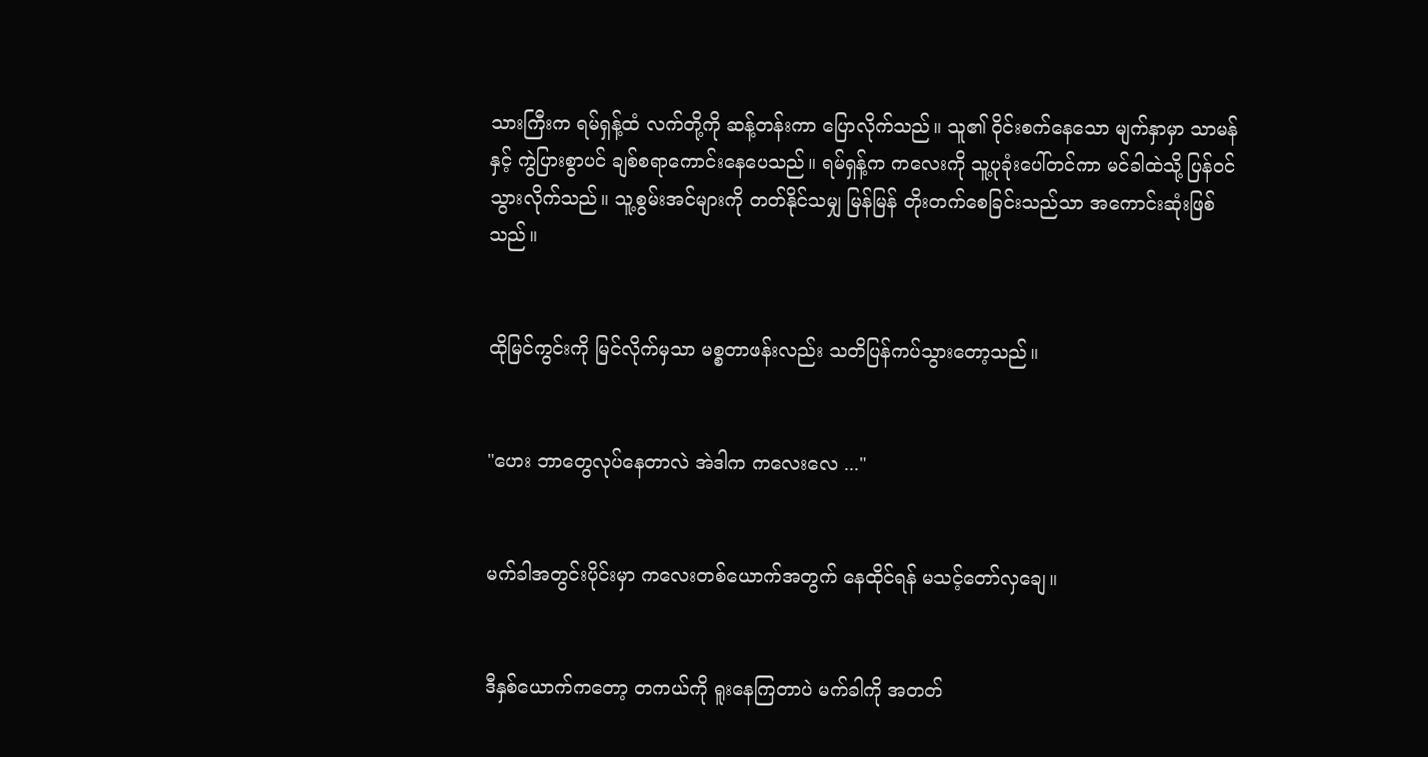သားကြီးက ရမ်ရှန့်ထံ လက်တို့ကို ဆန့်တန်းကာ ပြောလိုက်သည်။ သူ၏ ဝိုင်းစက်နေသော မျက်နှာမှာ သာမန်နှင့် ကွဲပြားစွာပင် ချစ်စရာကောင်းနေပေသည်။ ရမ်ရှန့်က ကလေးကို သူ့ပုခုံးပေါ်တင်ကာ မင်ခါထဲသို့ ပြန်ဝင်သွားလိုက်သည်။ သူ့စွမ်းအင်များကို တတ်နိုင်သမျှ မြန်မြန် တိုးတက်စေခြင်းသည်သာ အကောင်းဆုံးဖြစ်သည်။


ထိုမြင်ကွင်းကို မြင်လိုက်မှသာ မစ္စတာဖန်းလည်း သတိပြန်ကပ်သွားတော့သည်။


"ဟေး ဘာတွေလုပ်နေတာလဲ အဲဒါက ကလေးလေ ..."


မက်ခါအတွင်းပိုင်းမှာ ကလေးတစ်ယောက်အတွက် နေထိုင်ရန် မသင့်တော်လှချေ။


ဒီနှစ်ယောက်ကတော့ တကယ်ကို ရူးနေကြတာပဲ မက်ခါကို အတတ်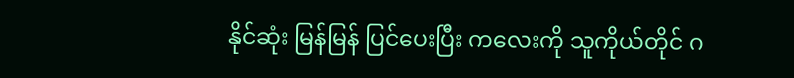နိုင်ဆုံး မြန်မြန် ပြင်ပေးပြီး ကလေးကို သူကိုယ်တိုင် ဂ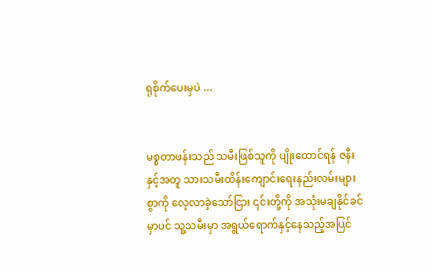ရုစိုက်ပေးမှပဲ ...


မစ္စတာဖန်းသည် သမီးဖြစ်သူကို ပျိုးထောင်ရန် ဇနီးနှင့်အတူ သားသမီးထိန်းကျောင်းရေးနည်းလမ်းများစွာကို လေ့လာခဲ့သော်ငြား ၎င်းတို့ကို အသုံးမချနိုင်ခင်မှာပင် သူ့သမီးမှာ အရွယ်ရောက်နှင့်နေသည့်အပြင်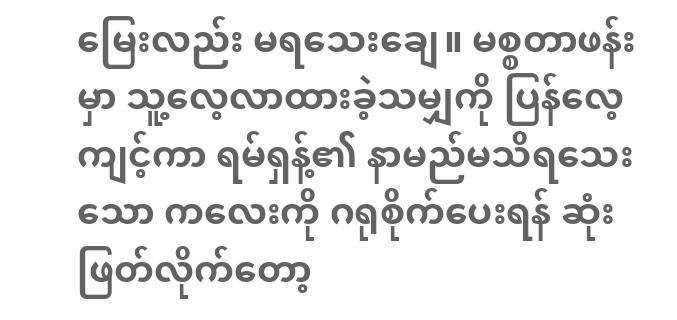မြေးလည်း မရသေးချေ။ မစ္စတာဖန်းမှာ သူ့လေ့လာထားခဲ့သမျှကို ပြန်လေ့ကျင့်ကာ ရမ်ရှန့်၏ နာမည်မသိရသေးသော ကလေးကို ဂရုစိုက်ပေးရန် ဆုံးဖြတ်လိုက်တော့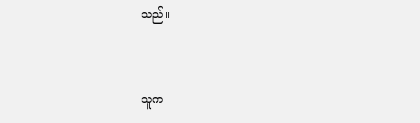သည်။


သူက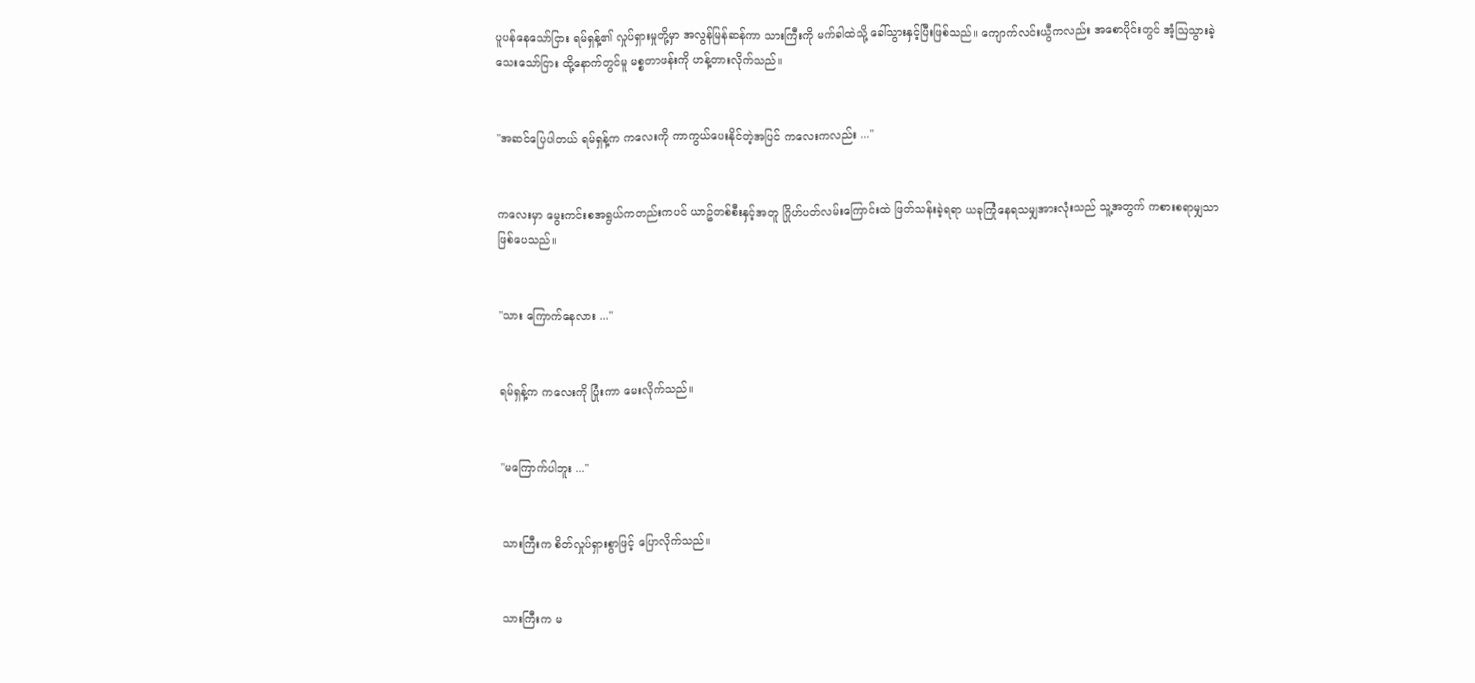ပူပန်နေသော်ငြား ရမ်ရှန့်၏ လှုပ်ရှားမှုတို့မှာ အလွန်မြန်ဆန်ကာ သားကြီးကို မက်ခါထဲသို့ ခေါ်သွားနှင့်ပြီးဖြစ်သည်။ ကျောက်လင်းယွီကလည်း အစောပိုင်းတွင် အံ့ဩသွားခဲ့သေးသော်ငြား ထို့နောက်တွင်မူ မစ္စတာဖန်းကို ဟန့်တားလိုက်သည်။


"အဆင်ပြေပါတယ် ရမ်ရှန့်က ကလေးကို ကာကွယ်ပေးနိုင်တဲ့အပြင် ကလေးကလည်း ..."


ကလေးမှာ မွေးကင်းစအရွယ်ကတည်းကပင် ယာဥ်တစ်စီးနှင့်အတူ ဂြိုဟ်ပတ်လမ်းကြောင်းထဲ ဖြတ်သန်းခဲ့ရရာ ယခုကြုံနေရသမျှအားလုံးသည် သူ့အတွက် ကစားစရာမျှသာ ဖြစ်ပေသည်။


"သား ကြောက်နေလား ..."


ရမ်ရှန့်က ကလေးကို ပြုံးကာ မေးလိုက်သည်။


"မကြောက်ပါဘူး ..."


သားကြီးက စိတ်လှုပ်ရှားစွာဖြင့် ပြောလိုက်သည်။


သားကြီးက မ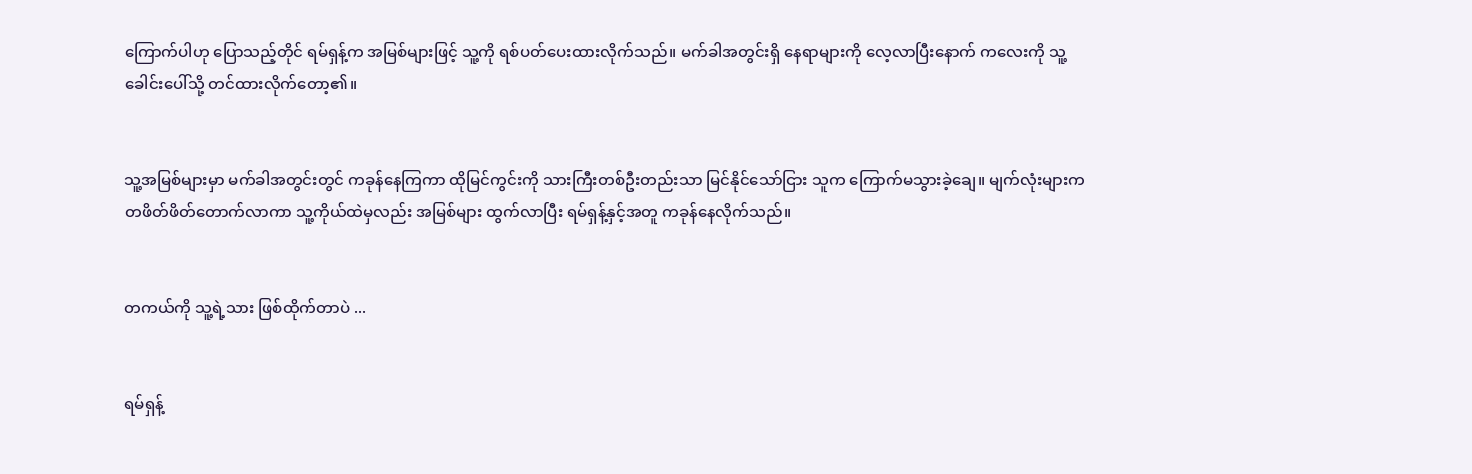ကြောက်ပါဟု ပြောသည့်တိုင် ရမ်ရှန့်က အမြစ်များဖြင့် သူ့ကို ရစ်ပတ်ပေးထားလိုက်သည်။ မက်ခါအတွင်းရှိ နေရာများကို လေ့လာပြီးနောက် ကလေးကို သူ့ခေါင်းပေါ်သို့ တင်ထားလိုက်တော့၏။


သူ့အမြစ်များမှာ မက်ခါအတွင်းတွင် ကခုန်နေကြကာ ထိုမြင်ကွင်းကို သားကြီးတစ်ဦးတည်းသာ မြင်နိုင်သော်ငြား သူက ကြောက်မသွားခဲ့ချေ။ မျက်လုံးများက တဖိတ်ဖိတ်တောက်လာကာ သူ့ကိုယ်ထဲမှလည်း အမြစ်များ ထွက်လာပြီး ရမ်ရှန့်နှင့်အတူ ကခုန်နေလိုက်သည်။


တကယ်ကို သူ့ရဲ့သား ဖြစ်ထိုက်တာပဲ ...


ရမ်ရှန့်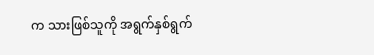က သားဖြစ်သူကို အရွက်နှစ်ရွက်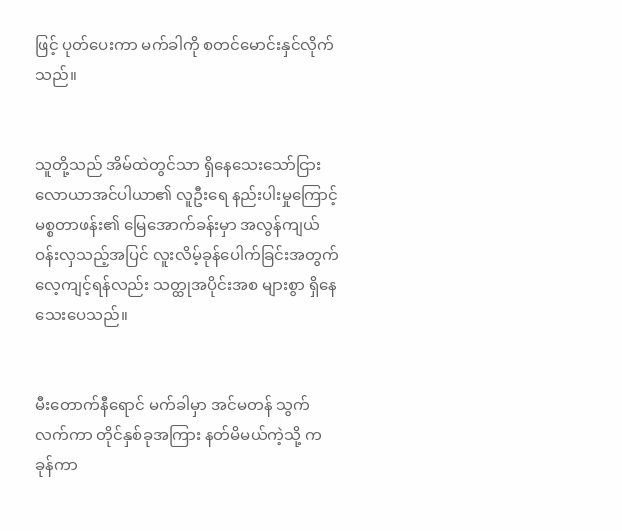ဖြင့် ပုတ်ပေးကာ မက်ခါကို စတင်မောင်းနှင်လိုက်သည်။


သူတို့သည် အိမ်ထဲတွင်သာ ရှိနေသေးသော်ငြား လောယာအင်ပါယာ၏ လူဦးရေ နည်းပါးမှုကြောင့် မစ္စတာဖန်း၏ မြေအောက်ခန်းမှာ အလွန်ကျယ်ဝန်းလှသည့်အပြင် လူးလိမ့်ခုန်ပေါက်ခြင်းအတွက် လေ့ကျင့်ရန်လည်း သတ္ထုအပိုင်းအစ များစွာ ရှိနေသေးပေသည်။


မီးတောက်နီရောင် မက်ခါမှာ အင်မတန် သွက်လက်ကာ တိုင်နှစ်ခုအကြား နတ်မိမယ်ကဲ့သို့ ကခုန်ကာ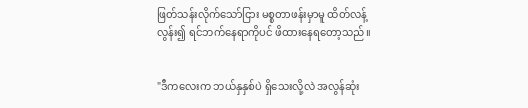ဖြတ်သန်းလိုက်သော်ငြား မစ္စတာဖန်းမှာမူ ထိတ်လန့်လွန်း၍ ရင်ဘက်နေရာကိုပင် ဖိထားနေရတော့သည်။


"ဒီကလေးက ဘယ်နှနှစ်ပဲ ရှိသေးလို့လဲ အလွန်ဆုံး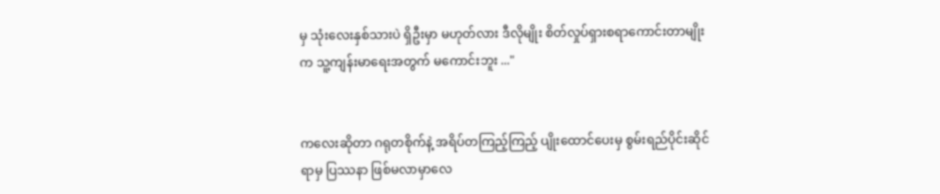မှ သုံးလေးနှစ်သားပဲ ရှိဦးမှာ မဟုတ်လား ဒီလိုမျိုး စိတ်လှုပ်ရှားစရာကောင်းတာမျိုးက သူ့ကျန်းမာရေးအတွက် မကောင်းဘူး ..."


ကလေးဆိုတာ ‌ဂရုတစိုက်နဲ့ အရိပ်တကြည့်ကြည့် ပျိုးထောင်ပေးမှ စွမ်းရည်ပိုင်းဆိုင်ရာမှ ပြဿနာ ဖြစ်မလာမှာလေ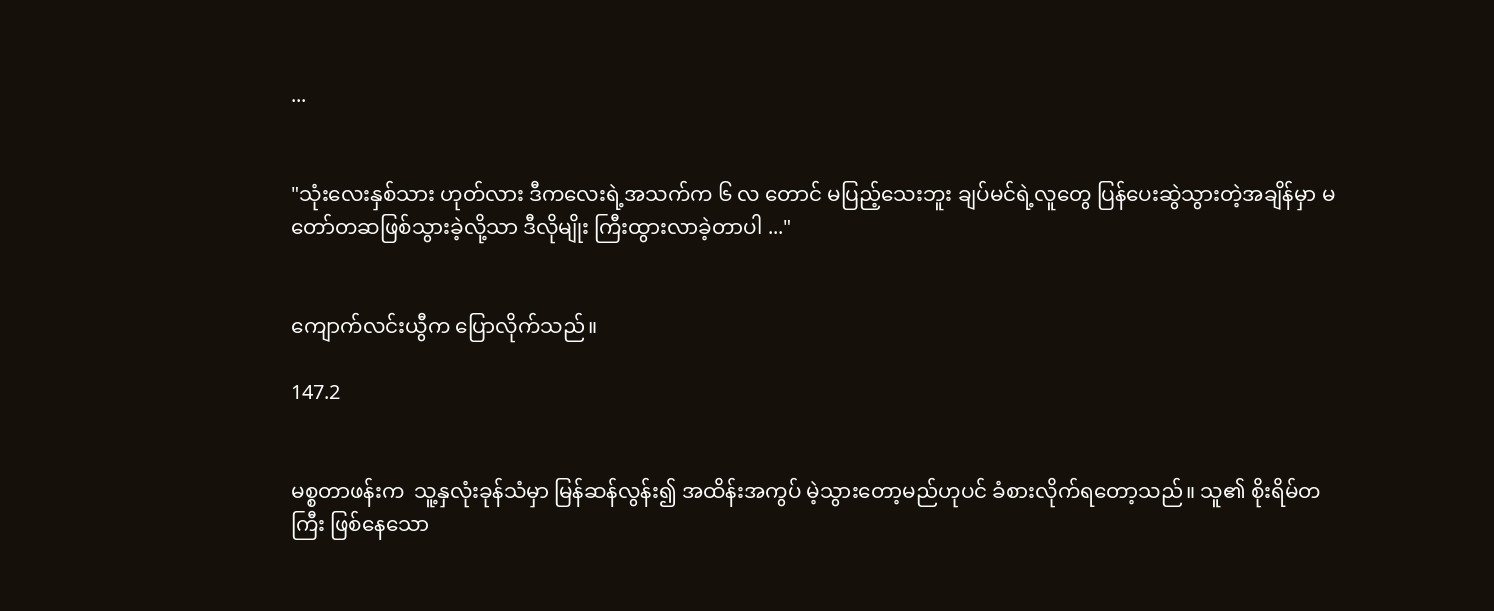...


"သုံးလေးနှစ်သား ဟုတ်လား ဒီကလေးရဲ့အသက်က ၆ လ တောင် မပြည့်သေးဘူး ချပ်မင်ရဲ့လူတွေ ပြန်ပေးဆွဲသွားတဲ့အချိန်မှာ မတော်တဆဖြစ်သွားခဲ့လို့သာ ဒီလိုမျိုး ကြီးထွားလာခဲ့တာပါ ..."


ကျောက်လင်းယွီက ပြောလိုက်သည်။

147.2


မစ္စတာဖန်းက  သူ့နှလုံးခုန်သံမှာ မြန်ဆန်လွန်း၍ အထိန်းအကွပ် မဲ့သွားတော့မည်ဟုပင် ခံစားလိုက်ရတော့သည်။ သူ၏ စိုးရိမ်တကြီး ဖြစ်နေသော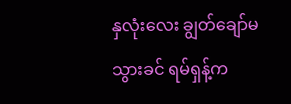နှလုံးလေး ချွတ်ချော်မသွားခင် ရမ်ရှန့်က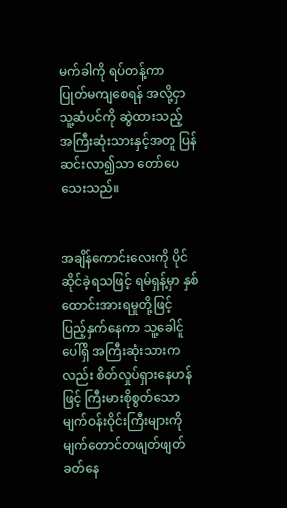မက်ခါကို ရပ်တန့်ကာ  ပြုတ်မကျစေရန် အလို့ငှာ သူ့ဆံပင်ကို ဆွဲထားသည့် အကြီးဆုံးသားနှင့်အတူ ပြန်ဆင်းလာ၍သာ တော်ပေသေးသည်။


အချိန်ကောင်းလေးကို ပိုင်ဆိုင်ခဲ့ရသဖြင့် ရမ်ရှန့်မှာ နှစ်ထောင်းအားရမှုတို့ဖြင့် ပြည့်နှက်နေကာ သူ့ခေါင်ူပေါ်ရှိ အကြီးဆုံးသားကလည်း စိတ်လှုပ်ရှားနေဟန်ဖြင့် ကြီးမားစိုစွတ်သော မျက်ဝန်းဝိုင်းကြီးများကို မျက်တောင်တဖျတ်ဖျတ် ခတ်နေ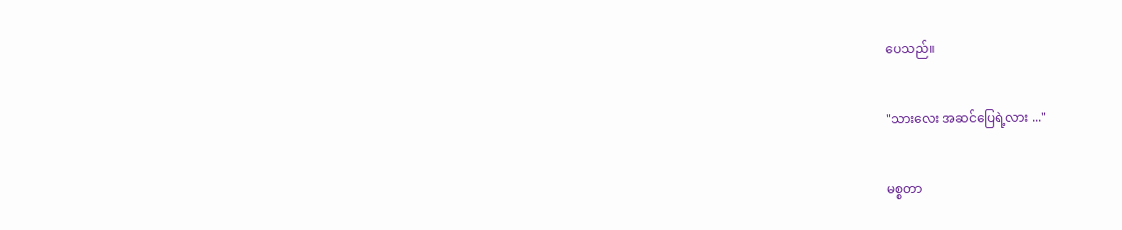ပေသည်။


"သားလေး အဆင်ပြေရဲ့လား ..."


မစ္စတာ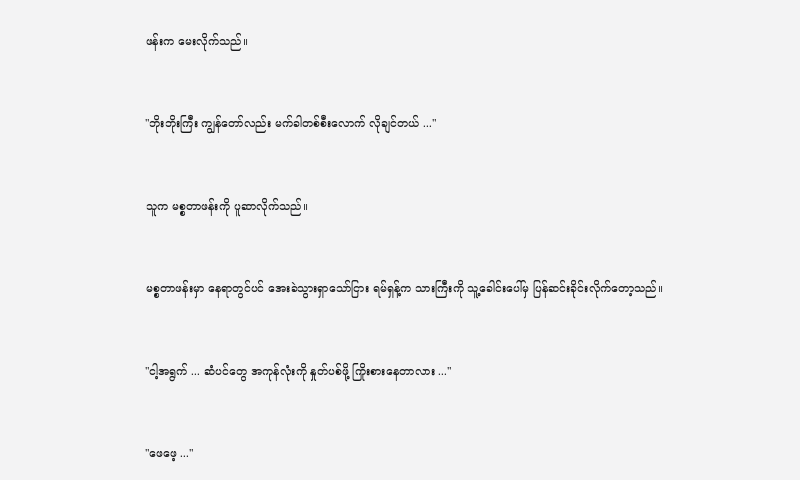ဖန်းက မေးလိုက်သည်။


"ဘိုးဘိုးကြီး ကျွန်တော်လည်း မက်ခါတစ်စီးလောက် လိုချင်တယ် ..."


သူက မစ္စတာဖန်းကို ပူဆာလိုက်သည်။


မစ္စတာဖန်းမှာ နေရာတွင်ပင် အေးခဲသွားရှာသော်ငြား ရမ်ရှန့်က သားကြီးကို သူ့ခေါင်းပေါ်မှ ပြန်ဆင်းခိုင်းလိုက်တော့သည်။


"ငါ့အရွက် ... ဆံပင်တွေ အကုန်လုံးကို နှုတ်ပစ်ဖို့ ကြိုးစားနေတာလား ..."


"ဖေဖေ့ ..."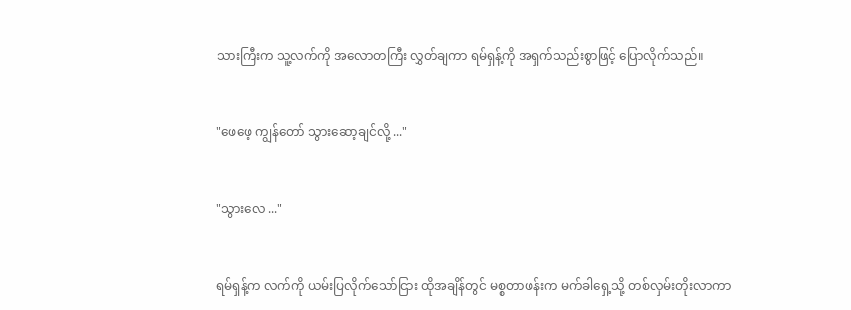သားကြီးက သူ့လက်ကို အလောတကြီး လွှတ်ချကာ ရမ်ရှန့်ကို အရှက်သည်းစွာဖြင့် ပြောလိုက်သည်။


"ဖေဖေ့ ကျွန်တော် သွားဆော့ချင်လို့ ..."


"သွားလေ ..."


ရမ်ရှန့်က လက်ကို ယမ်းပြလိုက်သော်ငြား ထိုအချိန်တွင် မစ္စတာဖန်းက မက်ခါရှေ့သို့ တစ်လှမ်းတိုးလာကာ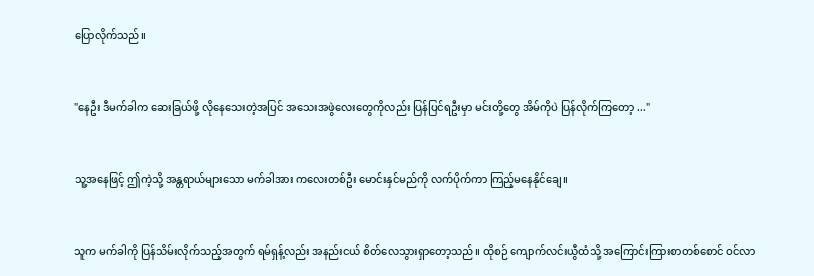ပြောလိုက်သည်။


"နေဦး ဒီမက်ခါက ဆေးခြယ်ဖို့ လိုနေသေးတဲ့အပြင် အသေးအဖွဲလေးတွေကိုလည်း ပြန်ပြင်ရဦးမှာ မင်းတို့တွေ အိမ်ကိုပဲ ပြန်လိုက်ကြတော့ ..."


သူ့အ‌နေဖြင့် ဤကဲ့သို့ အန္တရာယ်များသော မက်ခါအား ကလေးတစ်ဦး မောင်းနှင်မည်ကို လက်ပိုက်ကာ ကြည့်မနေနိုင်ချေ။


သူက မက်ခါကို ပြန်သိမ်းလိုက်သည့်အတွက် ရမ်ရှန့်လည်း အနည်းငယ် စိတ်လေသွားရှာတော့သည်။ ထိုစဉ် ကျောက်လင်းယွီထံသို့ အကြောင်းကြားစာတစ်စောင် ဝင်လာ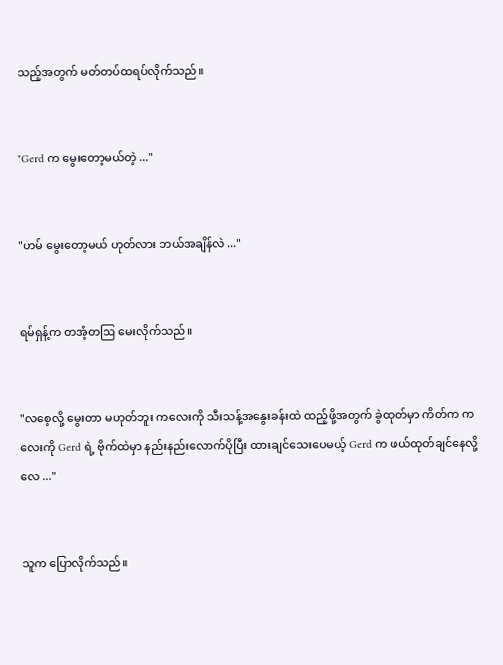သည့်အတွက် မတ်တပ်ထရပ်လိုက်သည်။


"Gerd က မွေးတော့မယ်တဲ့ ..."


"ဟမ် မွေးတော့မယ် ဟုတ်လား ဘယ်အချိန်လဲ ..."


ရမ်ရှန့်က တအံ့တဩ မေးလိုက်သည်။


"လစေ့လို့ မွေးတာ မဟုတ်ဘူး ကလေးကို သီးသန့်အနွေးခန်းထဲ ထည့်ဖို့အတွက် ခွဲထုတ်မှာ ကိတ်က ကလေးကို Gerd ရဲ့ ဗိုက်ထဲမှာ နည်းနည်းလောက်ပိုပြီး ထားချင်သေးပေမယ့် Gerd က ဖယ်ထုတ်ချင်နေလို့လေ ..."


သူက ပြောလိုက်သည်။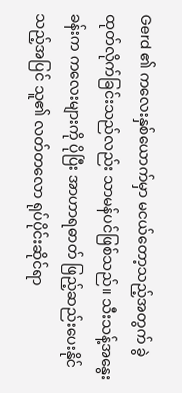Gerd ၏ ကလေးနှစ်ယောက်မှာ မငယ်တော့သည့်အတွက် ခွဲထုတ်လိုက်ခြင်းသည်လည်း သာမန်ပင်ဖြစ်သည်။ သီးသန့်အနွေးခန်းက ကလေးများကို ပိုပြီး အာဟာရဓာတ် ဖြည့်‌ဆည်းပေးနိုင်သည့်အပြင် သူ၏ လတ်တလော ရုပ်ပိုင်းဆိုင်ရာ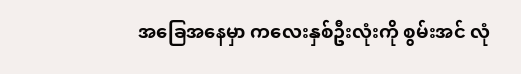အခြေအနေမှာ ကလေးနှစ်ဦးလုံးကို စွမ်းအင် လုံ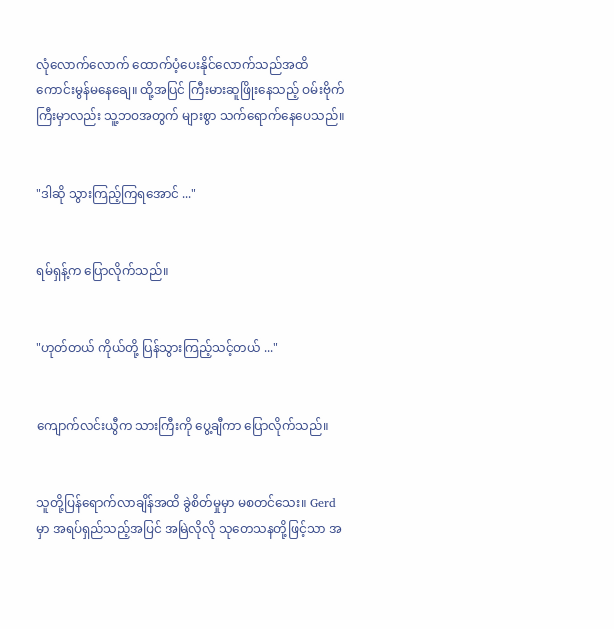လုံလောက်လောက် ထောက်ပံ့ပေးနိုင်လောက်သည်အထိ ကောင်းမွန်မနေချေ။ ထို့အပြင် ကြီးမားဆူဖြိုးနေသည့် ဝမ်းဗိုက်ကြီးမှာလည်း သူ့ဘဝအတွက် များစွာ သက်ရောက်နေပေသည်။


"ဒါဆို သွားကြည့်ကြရအောင် ..."


ရမ်ရှန့်က ပြောလိုက်သည်။


"ဟုတ်တယ် ကိုယ်တို့ ပြန်သွားကြည့်သင့်တယ် ..."


ကျောက်လင်းယွီက သားကြီးကို ပွေ့ချီကာ ပြောလိုက်သည်။


သူတို့ပြန်ရောက်လာချိန်အထိ ခွဲစိတ်မှုမှာ မစတင်သေး။ Gerd မှာ အရပ်ရှည်သည့်အပြင် အမြဲလိုလို သုတေသနတို့ဖြင့်သာ အ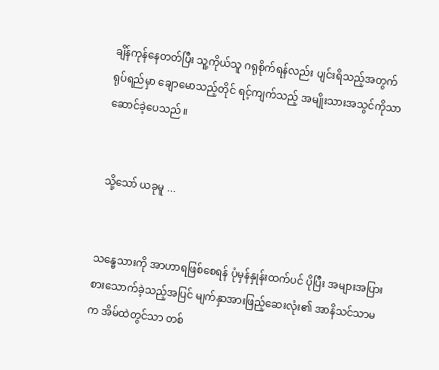ချိန်ကုန်နေတတ်ပြီး သူ့ကိုယ်သူ ဂရုစိုက်ရန်လည်း ပျင်းရိသည့်အတွက် ရုပ်ရည်မှာ ချောမောသည့်တိုင် ရင့်ကျက်သည့် အမျိုးသားအသွင်ကိုသာ ဆောင်ခဲ့ပေသည်။


 သို့သော် ယခုမူ ...


သန္ဓေသားကို အာဟာရဖြစ်စေရန် ပုံမှန်နှုန်းထက်ပင် ပိုပြီး အများအပြား စားသောက်ခဲ့သည့်အပြင် မျက်နှာအားဖြည့်ဆေးလုံး၏ အာနိသင်သာမက အိမ်ထဲတွင်သာ တစ်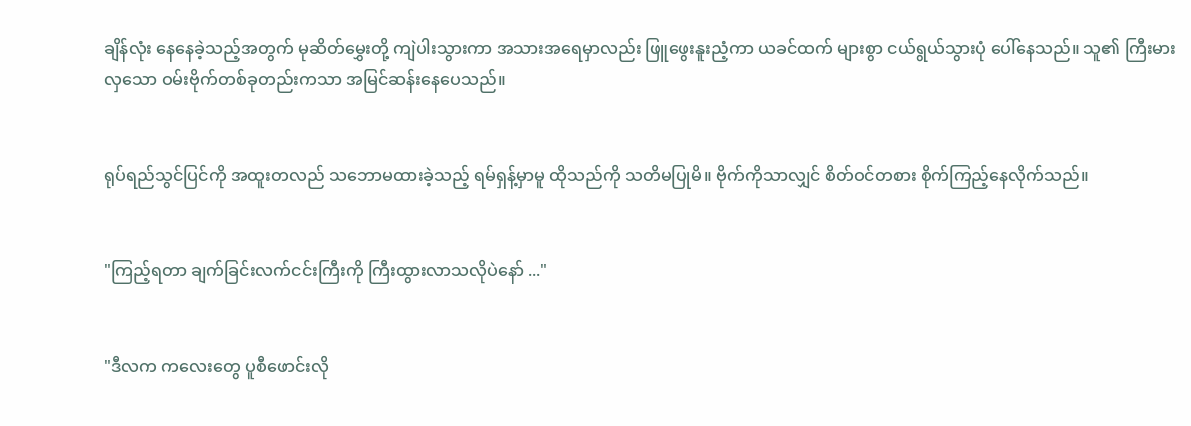ချိန်လုံး‌ နေနေခဲ့သည့်အတွက် မုဆိတ်မွှေးတို့ ကျဲပါးသွားကာ အသားအရေမှာလည်း ဖြူဖွေးနူးညံ့‌ကာ ယခင်ထက် များစွာ ငယ်ရွယ်သွားပုံ ပေါ်နေသည်။ သူ၏ ကြီးမားလှသော ဝမ်းဗိုက်တစ်ခုတည်းကသာ အမြင်ဆန်းနေပေသည်။


ရုပ်ရည်သွင်ပြင်ကို အထူးတလည် သဘောမထားခဲ့သည့် ရမ်ရှန့်မှာမူ ထိုသည်ကို သတိမပြုမိ။ ဗိုက်ကိုသာလျှင် စိတ်ဝင်တစား စိုက်ကြည့်နေလိုက်သည်။


"ကြည့်ရတာ ချက်ခြင်းလက်ငင်းကြီးကို ကြီးထွားလာသလိုပဲနော် ..."


"ဒီလက ကလေးတွေ ပူစီဖောင်းလို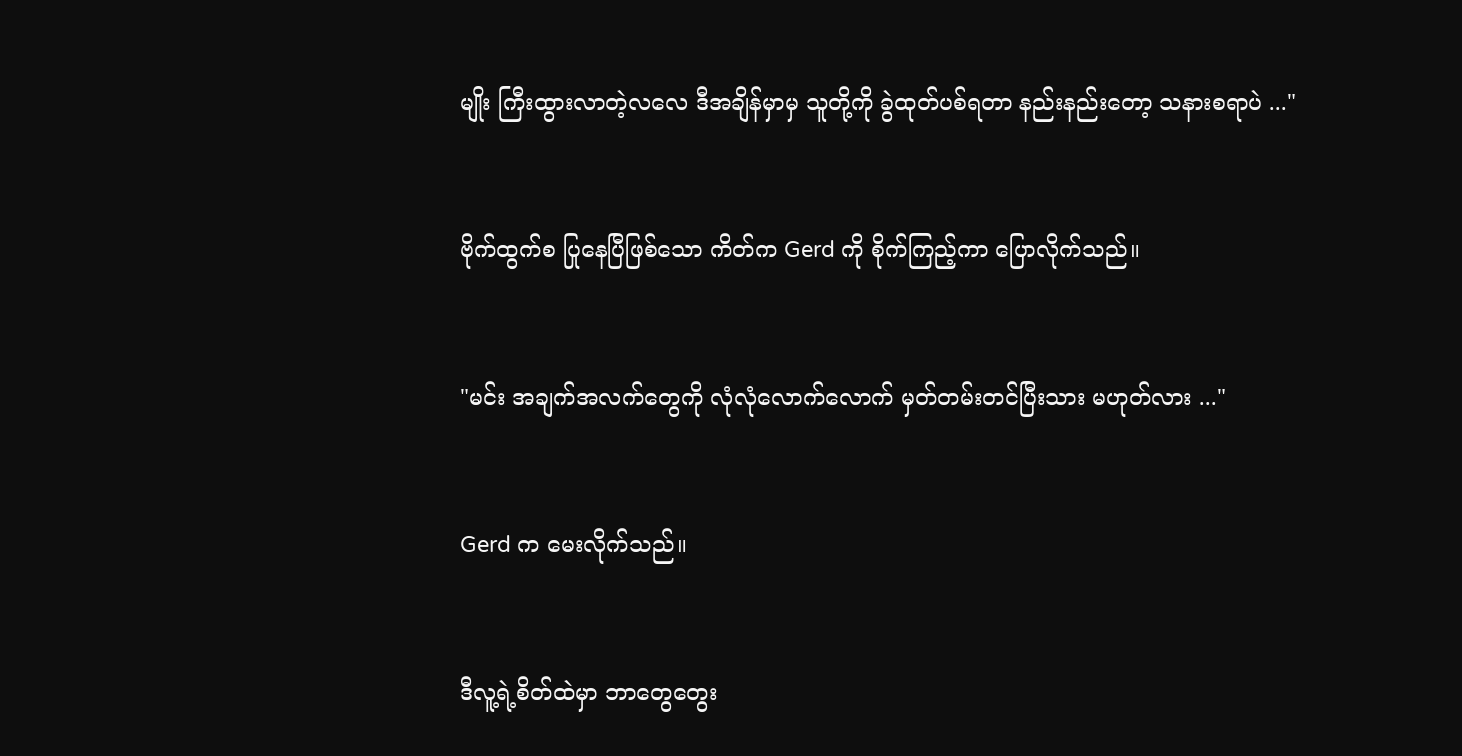မျိုး ကြီးထွားလာတဲ့လလေ ဒီအချိန်မှာမှ သူတို့ကို ခွဲထုတ်ပစ်ရတာ နည်းနည်းတော့ သနားစရာပဲ ..."


ဗိုက်ထွက်စ ပြုနေပြီဖြစ်သော ကိတ်က Gerd ကို စိုက်ကြည့်ကာ ပြောလိုက်သည်။


"မင်း အချက်အလက်တွေကို လုံလုံလောက်လောက် မှတ်တမ်းတင်ပြီးသား မဟုတ်လား ..."


Gerd က မေးလိုက်သည်။


ဒီလူ့ရဲ့စိတ်ထဲမှာ ဘာတွေတွေး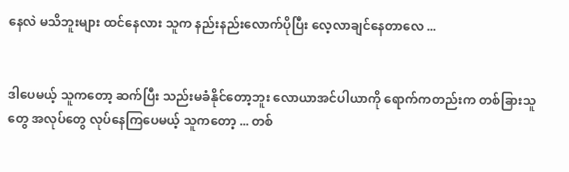နေလဲ မသိဘူးများ ထင်နေလား သူက နည်းနည်းလောက်ပိုပြီး လေ့လာချင်နေတာလေ ...


ဒါပေမယ့် သူကတော့ ဆက်ပြီး သည်းမခံနိုင်တော့ဘူး လောယာအင်ပါယာကို ရောက်ကတည်းက တစ်ခြားသူတွေ အလုပ်တွေ လုပ်နေကြပေမယ့် သူကတော့ ... တစ်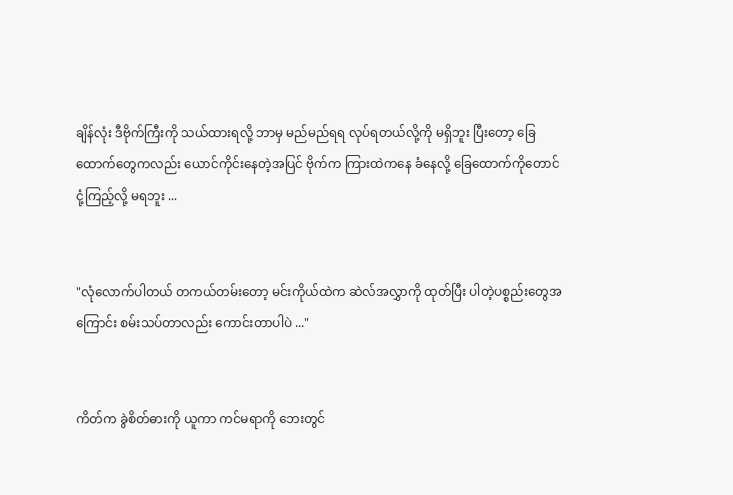ချိန်လုံး ဒီဗိုက်ကြီးကို သယ်ထားရလို့ ဘာမှ မည်မည်ရရ လုပ်ရတယ်လို့ကို မရှိဘူး ပြီးတော့ ခြေထောက်တွေကလည်း ယောင်ကိုင်းနေတဲ့အပြင် ဗိုက်က ကြားထဲကနေ ခံနေလို့ ခြေထောက်ကိုတောင် ငုံ့ကြည့်လို့ မရဘူး ...


"လုံလောက်ပါတယ် တကယ်တမ်းတော့ မင်းကိုယ်ထဲက ဆဲလ်အလွှာကို ထုတ်ပြီး ပါတဲ့ပစ္စည်းတွေအကြောင်း စမ်းသပ်တာလည်း ကောင်းတာပါပဲ ..."


ကိတ်က ခွဲစိတ်ဓားကို ယူကာ ကင်မရာကို ဘေးတွင်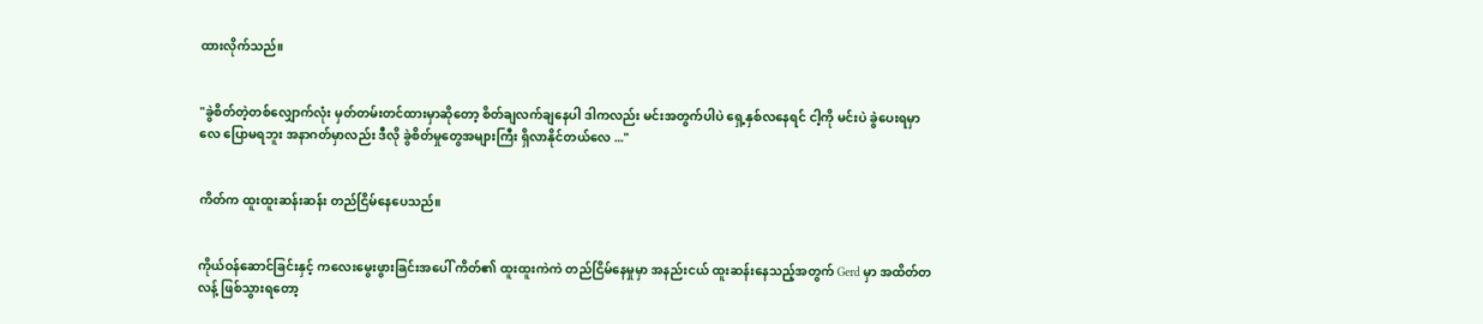ထားလိုက်သည်။


"ခွဲစိတ်တဲ့တစ်လျှောက်လုံး မှတ်တမ်းတင်ထားမှာဆိုတော့ စိတ်ချလက်ချနေပါ ဒါကလည်း မင်းအတွက်ပါပဲ ရှေ့နှစ်လနေရင် ငါ့ကို မင်းပဲ ခွဲပေးရမှာလေ ပြောမရဘူး အနာဂတ်မှာလည်း ဒီလို ခွဲစိတ်မှုတွေအများကြီး ရှိလာနိုင်တယ်လေ ..."


ကိတ်က ထူးထူးဆန်းဆန်း တည်ငြိမ်နေပေသည်။


ကိုယ်ဝန်ဆောင်ခြင်းနှင့် ကလေးမွေးဖွားခြင်းအပေါ် ကိတ်၏ ထူးထူးကဲကဲ တည်ငြိမ်နေမှုမှာ အနည်းငယ် ထူးဆန်းနေ‌သည့်အတွက် Gerd မှာ အထိတ်တလန့် ဖြစ်သွားရတော့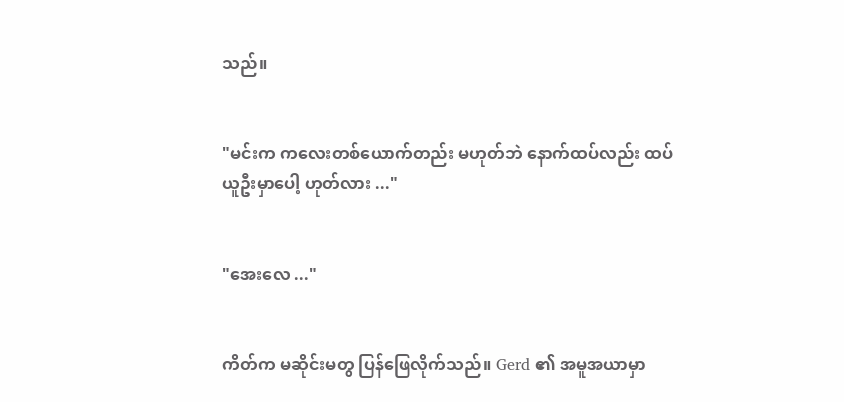သည်။


"မင်းက ကလေးတစ်ယောက်တည်း မဟုတ်ဘဲ ‌နောက်ထပ်လည်း ထပ်ယူဦးမှာပေါ့ ဟုတ်လား ..."


"အေးလေ ..."


ကိတ်က မဆိုင်းမတွ ပြန်ဖြေလိုက်သည်။ Gerd ၏ အမူအယာမှာ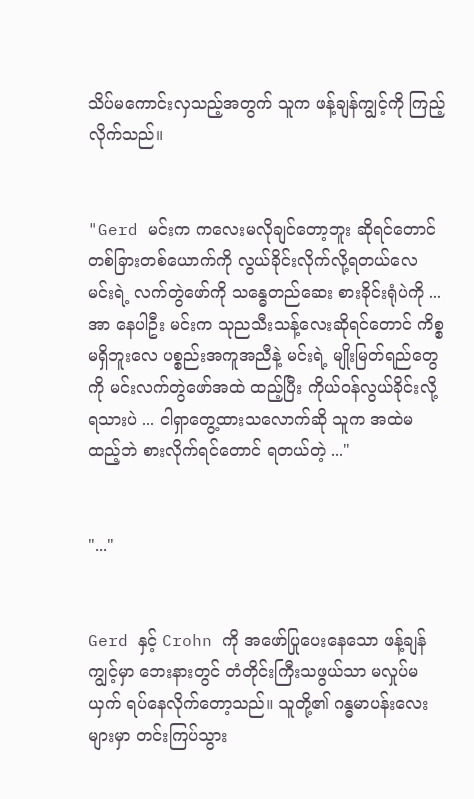သိပ်မကောင်းလှသည့်အတွက် သူက ဖန့်ချန်ကျွင့်ကို ကြည့်လိုက်သည်။


"Gerd မင်းက ကလေးမလိုချင်တော့ဘူး ဆိုရင်တောင် တစ်ခြားတစ်ယောက်ကို လွယ်ခိုင်းလိုက်လို့ရတယ်လေ မင်းရဲ့ လက်တွဲဖော်ကို သန္ဓေတည်ဆေး စားခိုင်းရုံပဲကို ... အာ နေပါဦး မင်းက သုညသီးသန့်လေးဆိုရင်တောင် ကိစ္စမရှိဘူးလေ ပစ္စည်းအကူအညီနဲ့ မင်းရဲ့ မျိုးမြတ်ရည်တွေကို မင်းလက်တွဲဖော်အထဲ ထည့်ပြီး ကိုယ်ဝန်လွယ်ခိုင်းလို့ ရသားပဲ ... ငါရှာတွေ့ထားသလောက်ဆို သူက အထဲမထည့်ဘဲ စားလိုက်ရင်တောင် ရတယ်တဲ့ ..."


"..."


Gerd နှင့် Crohn ကို အဖော်ပြုပေးနေသော ဖန့်ချန်ကျွင့်မှာ ဘေးနားတွင် တံတိုင်းကြီးသဖွယ်သာ မလှုပ်မယှက် ရပ်နေလိုက်တော့သည်။ သူတို့၏ ဂန္ဓမာပန်းလေးများမှာ တင်းကြပ်သွား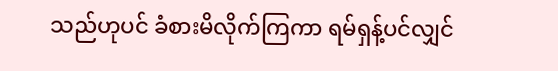သည်ဟုပင် ခံစားမိလိုက်ကြကာ ရမ်ရှန့်ပင်လျှင်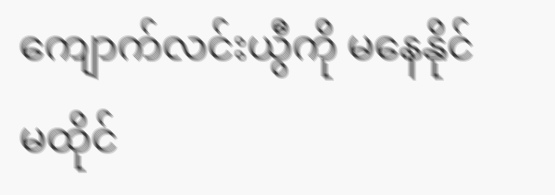ကျောက်လင်းယွီကို မနေနိုင်မထိုင်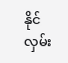နိုင် လှမ်း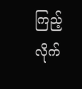ကြည့်လိုက်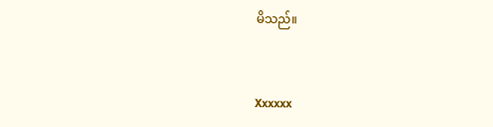မိသည်။


Xxxxxx